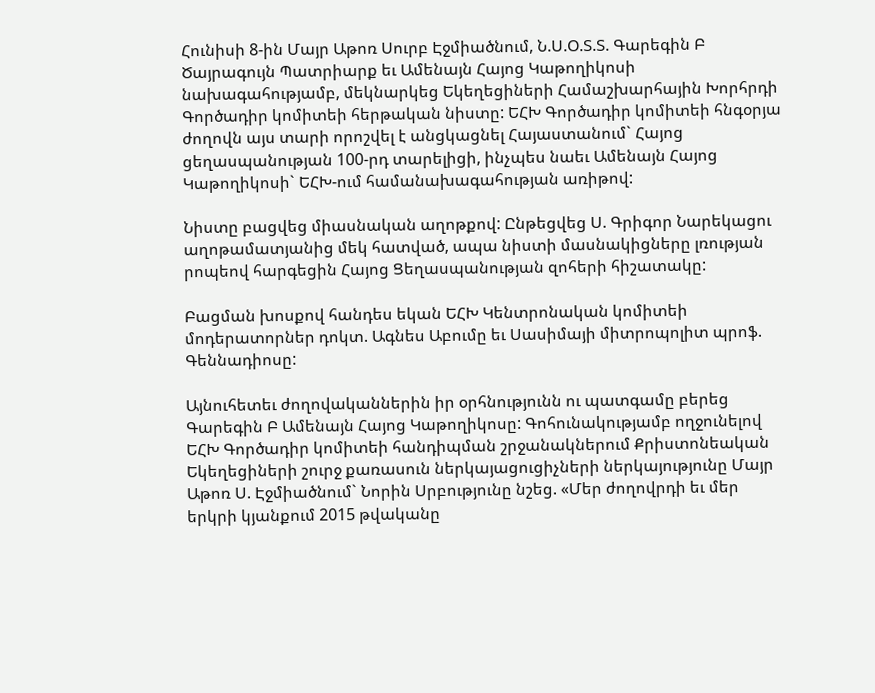Հունիսի 8-ին Մայր Աթոռ Սուրբ Էջմիածնում, Ն.Ս.Օ.Տ.Տ. Գարեգին Բ Ծայրագույն Պատրիարք եւ Ամենայն Հայոց Կաթողիկոսի նախագահությամբ, մեկնարկեց Եկեղեցիների Համաշխարհային Խորհրդի Գործադիր կոմիտեի հերթական նիստը: ԵՀԽ Գործադիր կոմիտեի հնգօրյա ժողովն այս տարի որոշվել է անցկացնել Հայաստանում` Հայոց ցեղասպանության 100-րդ տարելիցի, ինչպես նաեւ Ամենայն Հայոց Կաթողիկոսի` ԵՀԽ-ում համանախագահության առիթով:

Նիստը բացվեց միասնական աղոթքով: Ընթեցվեց Ս. Գրիգոր Նարեկացու աղոթամատյանից մեկ հատված, ապա նիստի մասնակիցները լռության րոպեով հարգեցին Հայոց Ցեղասպանության զոհերի հիշատակը:

Բացման խոսքով հանդես եկան ԵՀԽ Կենտրոնական կոմիտեի մոդերատորներ դոկտ. Ագնես Աբումը եւ Սասիմայի միտրոպոլիտ պրոֆ. Գեննադիոսը:

Այնուհետեւ ժողովականներին իր օրհնությունն ու պատգամը բերեց Գարեգին Բ Ամենայն Հայոց Կաթողիկոսը: Գոհունակությամբ ողջունելով ԵՀԽ Գործադիր կոմիտեի հանդիպման շրջանակներում Քրիստոնեական Եկեղեցիների շուրջ քառասուն ներկայացուցիչների ներկայությունը Մայր Աթոռ Ս. Էջմիածնում` Նորին Սրբությունը նշեց. «Մեր ժողովրդի եւ մեր երկրի կյանքում 2015 թվականը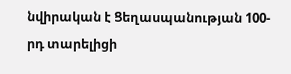նվիրական է Ցեղասպանության 100-րդ տարելիցի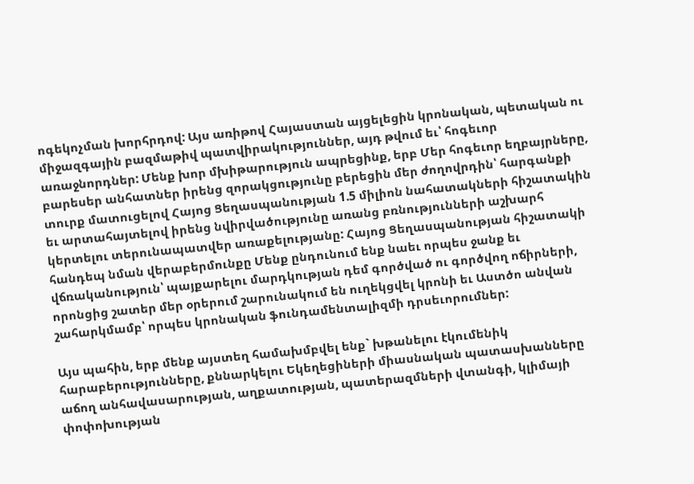ոգեկոչման խորհրդով: Այս առիթով Հայաստան այցելեցին կրոնական, պետական ու միջազգային բազմաթիվ պատվիրակություններ, այդ թվում եւ՝ հոգեւոր առաջնորդներ: Մենք խոր մխիթարություն ապրեցինք, երբ Մեր հոգեւոր եղբայրները, բարեսեր անհատներ իրենց զորակցությունը բերեցին մեր ժողովրդին՝ հարգանքի տուրք մատուցելով Հայոց Ցեղասպանության 1.5 միլիոն նահատակների հիշատակին եւ արտահայտելով իրենց նվիրվածությունը առանց բռնությունների աշխարհ կերտելու տերունապատվեր առաքելությանը: Հայոց Ցեղասպանության հիշատակի հանդեպ նման վերաբերմունքը Մենք ընդունում ենք նաեւ որպես ջանք եւ վճռականություն՝ պայքարելու մարդկության դեմ գործված ու գործվող ոճիրների, որոնցից շատեր մեր օրերում շարունակում են ուղեկցվել կրոնի եւ Աստծո անվան շահարկմամբ՝ որպես կրոնական ֆունդամենտալիզմի դրսեւորումներ:

Այս պահին, երբ մենք այստեղ համախմբվել ենք` խթանելու էկումենիկ հարաբերությունները, քննարկելու Եկեղեցիների միասնական պատասխանները աճող անհավասարության, աղքատության, պատերազմների վտանգի, կլիմայի փոփոխության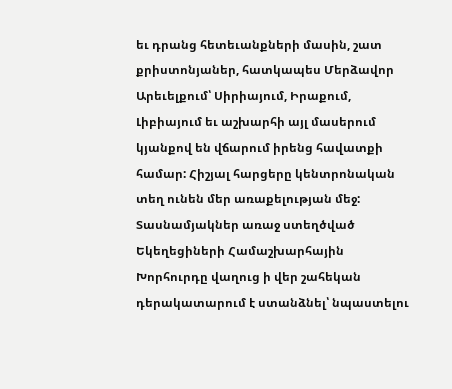եւ դրանց հետեւանքների մասին, շատ քրիստոնյաներ, հատկապես Մերձավոր Արեւելքում՝ Սիրիայում, Իրաքում, Լիբիայում եւ աշխարհի այլ մասերում կյանքով են վճարում իրենց հավատքի համար: Հիշյալ հարցերը կենտրոնական տեղ ունեն մեր առաքելության մեջ: Տասնամյակներ առաջ ստեղծված Եկեղեցիների Համաշխարհային Խորհուրդը վաղուց ի վեր շահեկան դերակատարում է ստանձնել՝ նպաստելու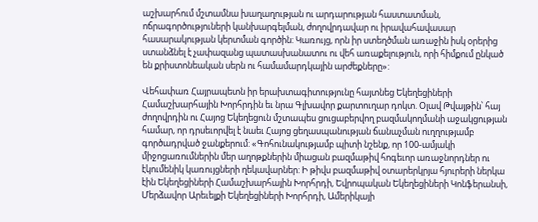աշխարհում մշտամնա խաղաղության ու արդարության հաստատման, ոճրագործություների կանխարգելման, ժողովրդավար ու իրավահավասար հասարակության կերտման գործին: Կառույց, որն իր ստեղծման առաջին իսկ օրերից ստանձնել է չափազանց պատասխանատու ու վեհ առաքելություն, որի հիմքում ընկած են քրիստոնեական սերն ու համամարդկային արժեքները»:

Վեհափառ Հայրապետն իր երախտագիտությունը հայտնեց Եկեղեցիների Համաշխարհային Խորհրդին եւ նրա Գլխավոր քարտուղար դոկտ. Օլավ Թվայթին՝ հայ ժողովրդին ու Հայոց Եկեղեցուն մշտապես ցուցաբերվող բազմակողմանի աջակցության համար, որ դրսեւորվել է նաեւ Հայոց ցեղասպանության ճանաչման ուղղությամբ գործադրված ջանքերում: «Գոհունակությամբ պիտի նշենք, որ 100-ամյակի միջոցառումներին մեր աղոթքներին միացան բազմաթիվ հոգեւոր առաջնորդներ ու էկումենիկ կառույցների ղեկավարներ: Ի թիվս բազմաթիվ օտարերկրյա հյուրերի ներկա էին Եկեղեցիների Համաշխարհային Խորհրդի, Եվրոպական Եկեղեցիների Կոնֆերանսի, Մերձավոր Արեւելքի Եկեղեցիների Խորհրդի, Ամերիկայի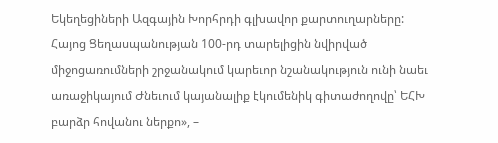Եկեղեցիների Ազգային Խորհրդի գլխավոր քարտուղարները: Հայոց Ցեղասպանության 100-րդ տարելիցին նվիրված միջոցառումների շրջանակում կարեւոր նշանակություն ունի նաեւ առաջիկայում Ժնեւում կայանալիք էկումենիկ գիտաժողովը՝ ԵՀԽ բարձր հովանու ներքո», –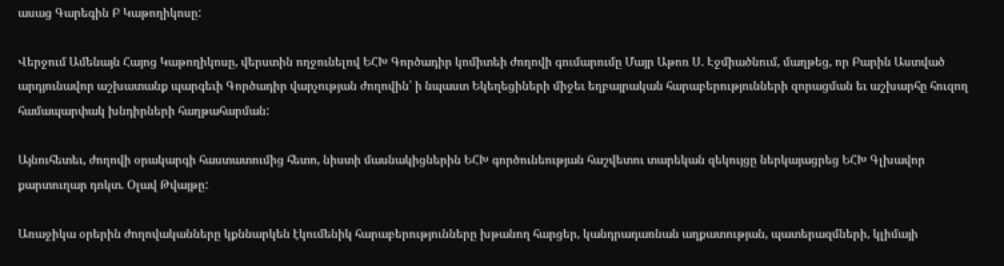ասաց Գարեգին Բ Կաթողիկոսը:

Վերջում Ամենայն Հայոց Կաթողիկոսը, վերստին ողջունելով ԵՀԽ Գործադիր կոմիտեի ժողովի գումարումը Մայր Աթոռ Ս. Էջմիածնում, մաղթեց, որ Բարին Աստված արդյունավոր աշխատանք պարգեւի Գործադիր վարչության ժողովին՝ ի նպաստ Եկեղեցիների միջեւ եղբայրական հարաբերությունների զորացման եւ աշխարհը հուզող համապարփակ խնդիրների հաղթահարման:

Այնուհետեւ, ժողովի օրակարգի հաստատումից հետո, նիստի մասնակիցներին ԵՀԽ գործունեության հաշվետու տարեկան զեկույցը ներկայացրեց ԵՀԽ Գլխավոր քարտուղար դոկտ. Օլավ Թվայթը:

Առաջիկա օրերին ժողովականները կքննարկեն էկումենիկ հարաբերությունները խթանող հարցեր, կանդրադառնան աղքատության, պատերազմների, կլիմայի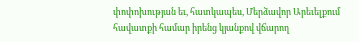փոփոխության եւ, հատկապես, Մերձավոր Արեւելքում հավատքի համար իրենց կյանքով վճարող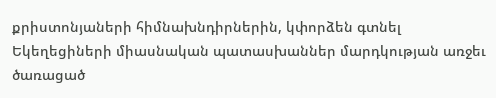քրիստոնյաների հիմնախնդիրներին, կփորձեն գտնել Եկեղեցիների միասնական պատասխաններ մարդկության առջեւ ծառացած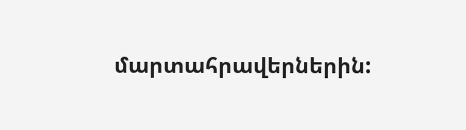մարտահրավերներին: